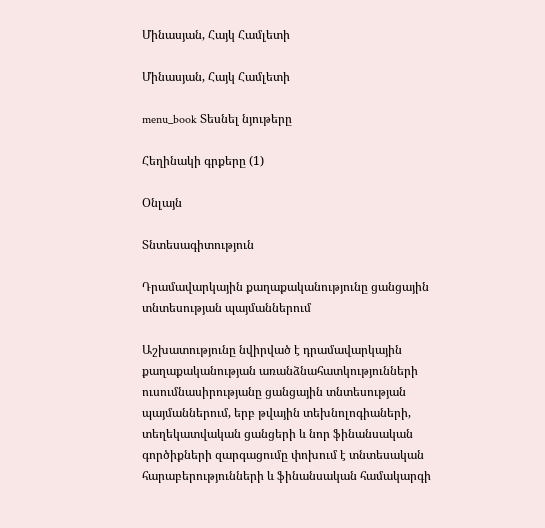Մինասյան, Հայկ Համլետի

Մինասյան, Հայկ Համլետի

menu_book Տեսնել նյութերը

Հեղինակի գրքերը (1)

Օնլայն

Տնտեսագիտություն

Դրամավարկային քաղաքականությունը ցանցային տնտեսության պայմաններում

Աշխատությունը նվիրված է դրամավարկային քաղաքականության առանձնահատկությունների ուսումնասիրությանը ցանցային տնտեսության պայմաններում, երբ թվային տեխնոլոգիաների, տեղեկատվական ցանցերի և նոր ֆինանսական գործիքների զարգացումը փոխում է տնտեսական հարաբերությունների և ֆինանսական համակարգի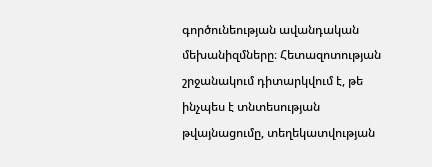գործունեության ավանդական մեխանիզմները։ Հետազոտության շրջանակում դիտարկվում է, թե ինչպես է տնտեսության թվայնացումը, տեղեկատվության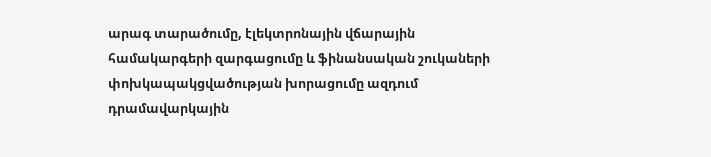արագ տարածումը, էլեկտրոնային վճարային համակարգերի զարգացումը և ֆինանսական շուկաների փոխկապակցվածության խորացումը ազդում դրամավարկային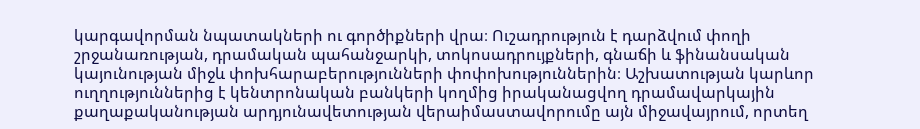կարգավորման նպատակների ու գործիքների վրա։ Ուշադրություն է դարձվում փողի շրջանառության, դրամական պահանջարկի, տոկոսադրույքների, գնաճի և ֆինանսական կայունության միջև փոխհարաբերությունների փոփոխություններին։ Աշխատության կարևոր ուղղություններից է կենտրոնական բանկերի կողմից իրականացվող դրամավարկային քաղաքականության արդյունավետության վերաիմաստավորումը այն միջավայրում, որտեղ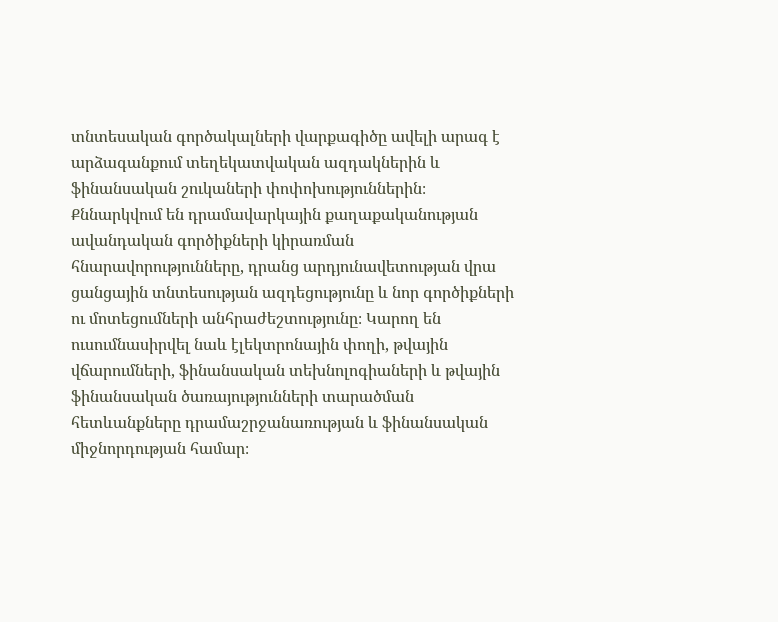տնտեսական գործակալների վարքագիծը ավելի արագ է արձագանքում տեղեկատվական ազդակներին և ֆինանսական շուկաների փոփոխություններին։ Քննարկվում են դրամավարկային քաղաքականության ավանդական գործիքների կիրառման հնարավորությունները, դրանց արդյունավետության վրա ցանցային տնտեսության ազդեցությունը և նոր գործիքների ու մոտեցումների անհրաժեշտությունը։ Կարող են ուսումնասիրվել նաև էլեկտրոնային փողի, թվային վճարումների, ֆինանսական տեխնոլոգիաների և թվային ֆինանսական ծառայությունների տարածման հետևանքները դրամաշրջանառության և ֆինանսական միջնորդության համար։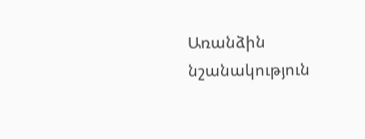Առանձին նշանակություն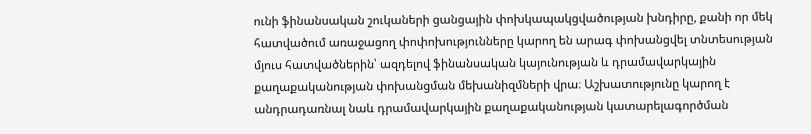ունի ֆինանսական շուկաների ցանցային փոխկապակցվածության խնդիրը, քանի որ մեկ հատվածում առաջացող փոփոխությունները կարող են արագ փոխանցվել տնտեսության մյուս հատվածներին՝ ազդելով ֆինանսական կայունության և դրամավարկային քաղաքականության փոխանցման մեխանիզմների վրա։ Աշխատությունը կարող է անդրադառնալ նաև դրամավարկային քաղաքականության կատարելագործման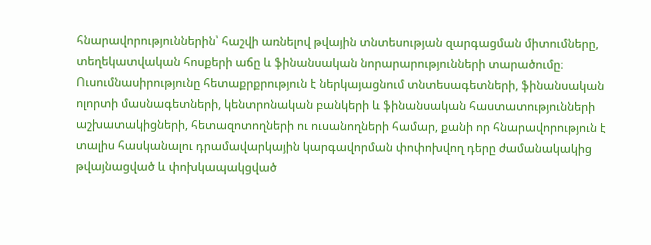հնարավորություններին՝ հաշվի առնելով թվային տնտեսության զարգացման միտումները, տեղեկատվական հոսքերի աճը և ֆինանսական նորարարությունների տարածումը։ Ուսումնասիրությունը հետաքրքրություն է ներկայացնում տնտեսագետների, ֆինանսական ոլորտի մասնագետների, կենտրոնական բանկերի և ֆինանսական հաստատությունների աշխատակիցների, հետազոտողների ու ուսանողների համար, քանի որ հնարավորություն է տալիս հասկանալու դրամավարկային կարգավորման փոփոխվող դերը ժամանակակից թվայնացված և փոխկապակցված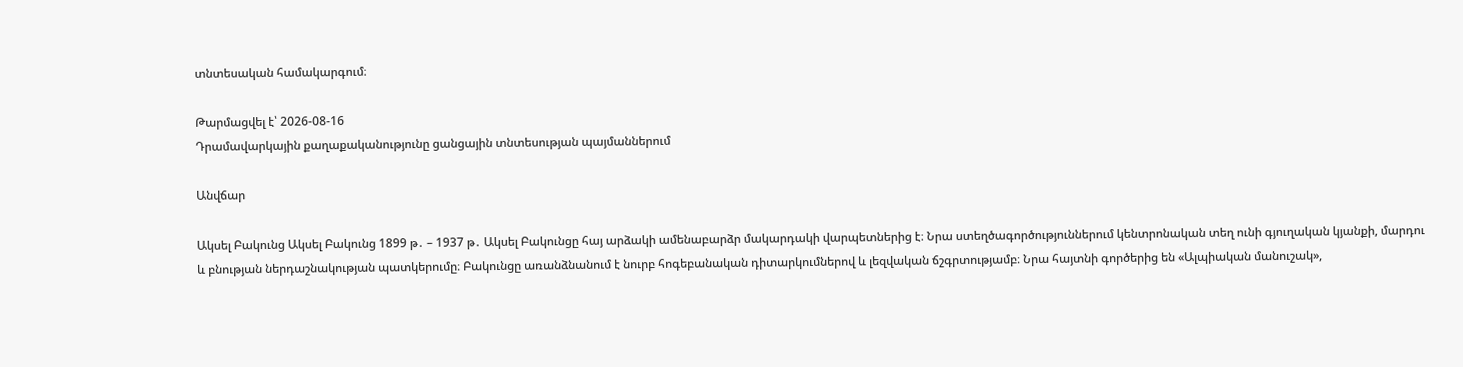տնտեսական համակարգում։

Թարմացվել է՝ 2026-08-16
Դրամավարկային քաղաքականությունը ցանցային տնտեսության պայմաններում

Անվճար

Ակսել Բակունց Ակսել Բակունց 1899 թ․ – 1937 թ․ Ակսել Բակունցը հայ արձակի ամենաբարձր մակարդակի վարպետներից է։ Նրա ստեղծագործություններում կենտրոնական տեղ ունի գյուղական կյանքի, մարդու և բնության ներդաշնակության պատկերումը։ Բակունցը առանձնանում է նուրբ հոգեբանական դիտարկումներով և լեզվական ճշգրտությամբ։ Նրա հայտնի գործերից են «Ալպիական մանուշակ»,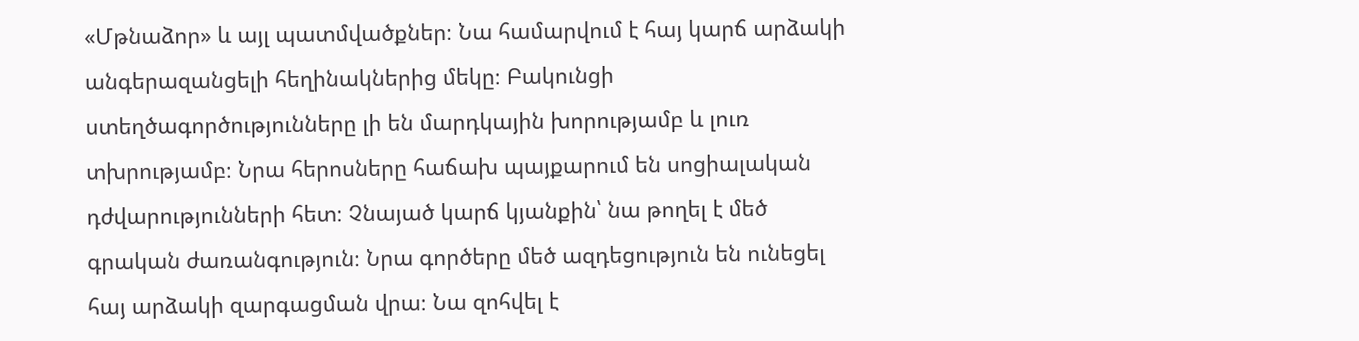«Մթնաձոր» և այլ պատմվածքներ։ Նա համարվում է հայ կարճ արձակի անգերազանցելի հեղինակներից մեկը։ Բակունցի ստեղծագործությունները լի են մարդկային խորությամբ և լուռ տխրությամբ։ Նրա հերոսները հաճախ պայքարում են սոցիալական դժվարությունների հետ։ Չնայած կարճ կյանքին՝ նա թողել է մեծ գրական ժառանգություն։ Նրա գործերը մեծ ազդեցություն են ունեցել հայ արձակի զարգացման վրա։ Նա զոհվել է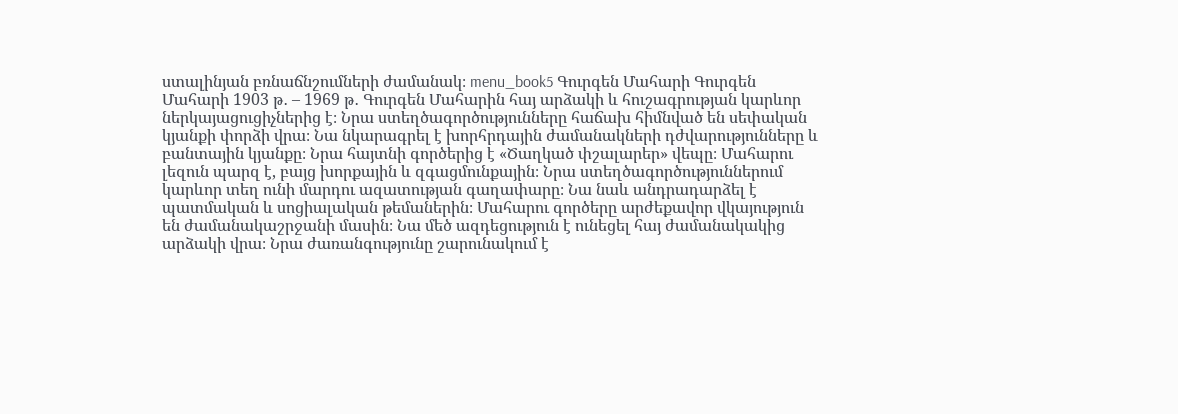ստալինյան բռնաճնշումների ժամանակ։ menu_book5 Գուրգեն Մահարի Գուրգեն Մահարի 1903 թ․ – 1969 թ․ Գուրգեն Մահարին հայ արձակի և հուշագրության կարևոր ներկայացուցիչներից է։ Նրա ստեղծագործությունները հաճախ հիմնված են սեփական կյանքի փորձի վրա։ Նա նկարագրել է խորհրդային ժամանակների դժվարությունները և բանտային կյանքը։ Նրա հայտնի գործերից է «Ծաղկած փշալարեր» վեպը։ Մահարու լեզուն պարզ է, բայց խորքային և զգացմունքային։ Նրա ստեղծագործություններում կարևոր տեղ ունի մարդու ազատության գաղափարը։ Նա նաև անդրադարձել է պատմական և սոցիալական թեմաներին։ Մահարու գործերը արժեքավոր վկայություն են ժամանակաշրջանի մասին։ Նա մեծ ազդեցություն է ունեցել հայ ժամանակակից արձակի վրա։ Նրա ժառանգությունը շարունակում է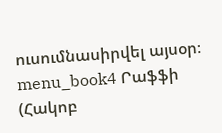ուսումնասիրվել այսօր։ menu_book4 Րաֆֆի (Հակոբ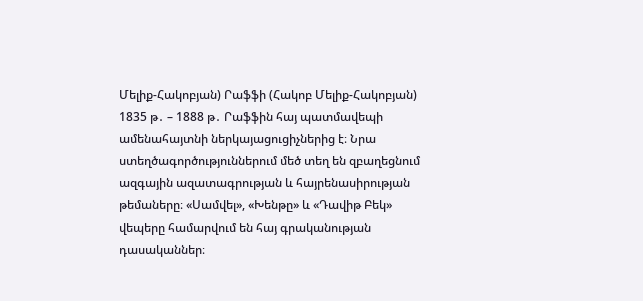Մելիք-Հակոբյան) Րաֆֆի (Հակոբ Մելիք-Հակոբյան) 1835 թ․ – 1888 թ․ Րաֆֆին հայ պատմավեպի ամենահայտնի ներկայացուցիչներից է։ Նրա ստեղծագործություններում մեծ տեղ են զբաղեցնում ազգային ազատագրության և հայրենասիրության թեմաները։ «Սամվել», «Խենթը» և «Դավիթ Բեկ» վեպերը համարվում են հայ գրականության դասականներ։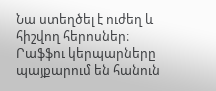Նա ստեղծել է ուժեղ և հիշվող հերոսներ։ Րաֆֆու կերպարները պայքարում են հանուն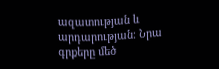ազատության և արդարության։ Նրա գրքերը մեծ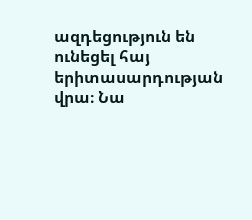ազդեցություն են ունեցել հայ երիտասարդության վրա։ Նա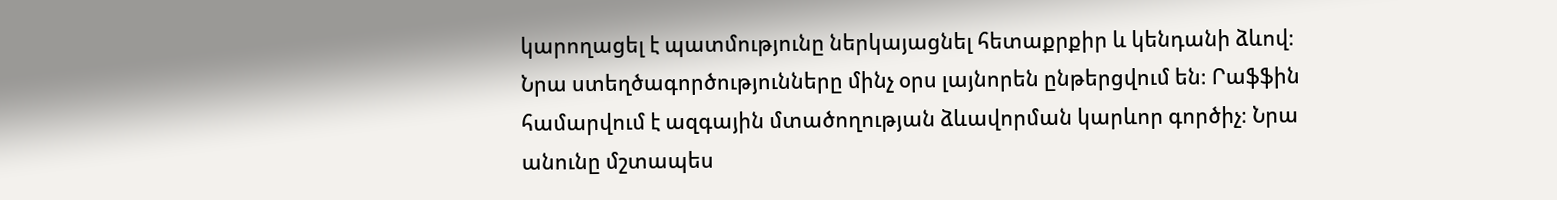կարողացել է պատմությունը ներկայացնել հետաքրքիր և կենդանի ձևով։ Նրա ստեղծագործությունները մինչ օրս լայնորեն ընթերցվում են։ Րաֆֆին համարվում է ազգային մտածողության ձևավորման կարևոր գործիչ։ Նրա անունը մշտապես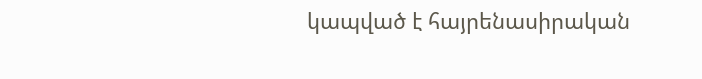կապված է հայրենասիրական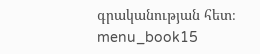գրականության հետ։ menu_book15